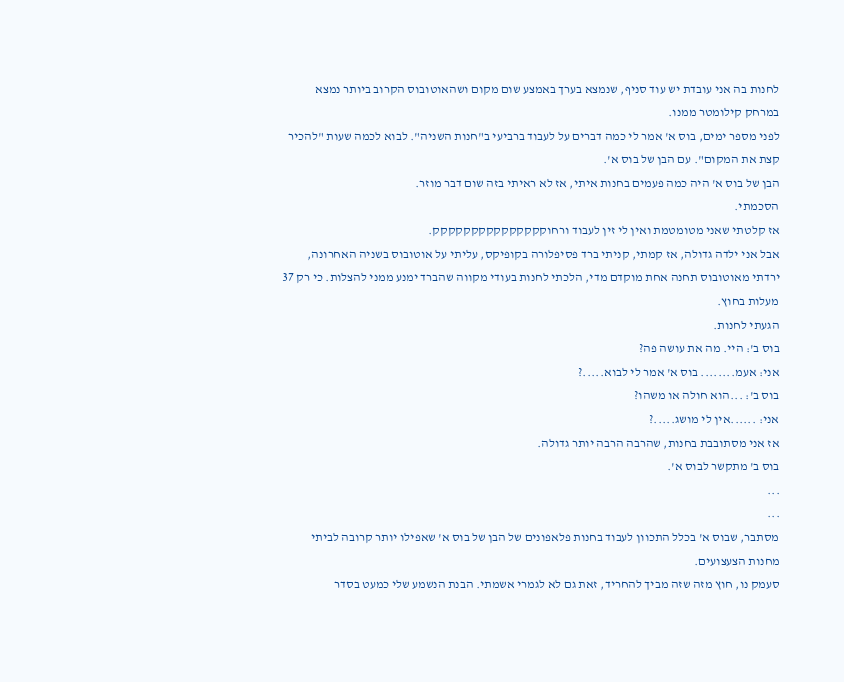לחנות בה אני עובדת יש עוד סניף, שנמצא בערך באמצע שום מקום ושהאוטובוס הקרוב ביותר נמצא במרחק קילומטר ממנו.
לפני מספר ימים, בוס א' אמר לי כמה דברים על לעבוד ברביעי ב"חנות השניה". לבוא לכמה שעות "להכיר קצת את המקום". עם הבן של בוס א'.
הבן של בוס א' היה כמה פעמים בחנות איתי, אז לא ראיתי בזה שום דבר מוזר.
הסכמתי.
אז קלטתי שאני מטומטמת ואין לי זין לעבוד ורחוקקקקקקקקקקקקקקק.
אבל אני ילדה גדולה, אז קמתי, קניתי ברד פסיפלורה בקופיקס, עליתי על אוטובוס בשניה האחרונה, ירדתי מאוטובוס תחנה אחת מוקדם מדי, הלכתי לחנות בעודי מקווה שהברד ימנע ממני להצלות. כי רק 37 מעלות בחוץ.
הגעתי לחנות.
בוס ב': היי. מה את עושה פה?
אני: אעמ........ בוס א' אמר לי לבוא.....?
בוס ב': ...הוא חולה או משהו?
אני: ......אין לי מושג.....?
אז אני מסתובבת בחנות, שהרבה הרבה יותר גדולה.
בוס ב' מתקשר לבוס א'.
...
...
מסתבר, שבוס א' בכלל התכוון לעבוד בחנות פלאפונים של הבן של בוס א' שאפילו יותר קרובה לביתי מחנות הצעצועים.
סעמק נו, חוץ מזה שזה מביך להחריד, זאת גם לא לגמרי אשמתי. הבנת הנשמע שלי כמעט בסדר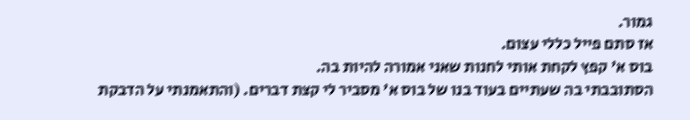גמור.
אז סתם פייל כללי עצום.
בוס א' קפץ לקחת אותי לחנות שאני אמורה להיות בה.
הסתובבתי בה שעתיים בעוד בנו של בוס א' מסביר לי קצת דברים. (והתאמנתי על הדבקת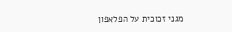מגני זכוכית על הפלאפון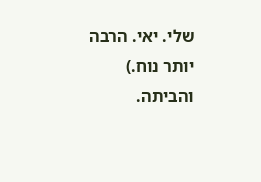שלי. יאי. הרבה יותר נוח.)
והביתה.